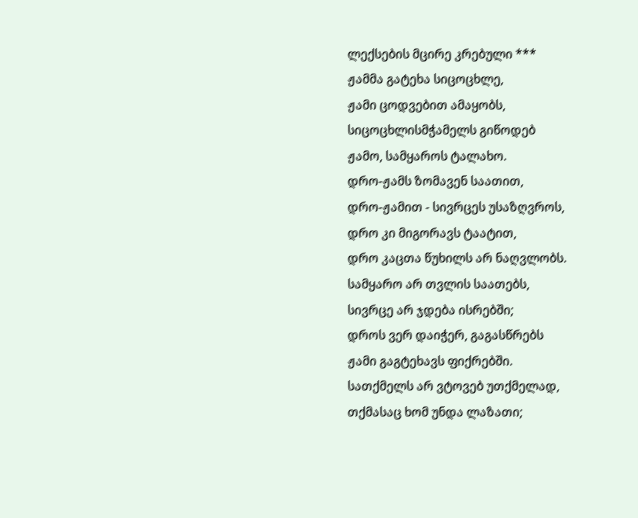ლექსების მცირე კრებული ***
ჟამმა გატეხა სიცოცხლე,
ჟამი ცოდვებით ამაყობს,
სიცოცხლისმჭამელს გიწოდებ
ჟამო, სამყაროს ტალახო.
დრო-ჟამს ზომავენ საათით,
დრო-ჟამით - სივრცეს უსაზღვროს,
დრო კი მიგორავს ტაატით,
დრო კაცთა წუხილს არ ნაღვლობს.
სამყარო არ თვლის საათებს,
სივრცე არ ჯდება ისრებში;
დროს ვერ დაიჭერ, გაგასწრებს
ჟამი გაგტეხავს ფიქრებში.
სათქმელს არ ვტოვებ უთქმელად,
თქმასაც ხომ უნდა ლაზათი;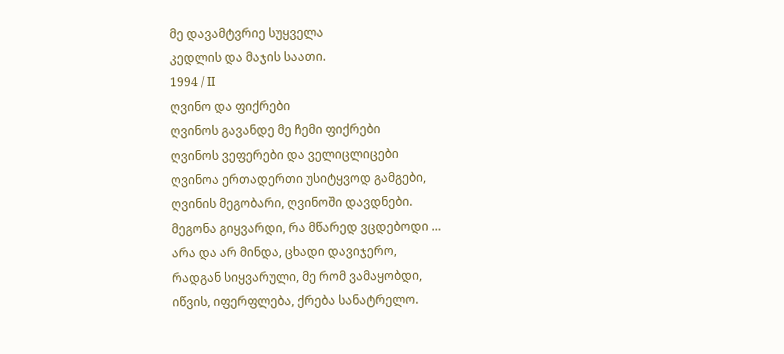მე დავამტვრიე სუყველა
კედლის და მაჯის საათი.
1994 / II
ღვინო და ფიქრები
ღვინოს გავანდე მე ჩემი ფიქრები
ღვინოს ვეფერები და ველიცლიცები
ღვინოა ერთადერთი უსიტყვოდ გამგები,
ღვინის მეგობარი, ღვინოში დავდნები.
მეგონა გიყვარდი, რა მწარედ ვცდებოდი …
არა და არ მინდა, ცხადი დავიჯერო,
რადგან სიყვარული, მე რომ ვამაყობდი,
იწვის, იფერფლება, ქრება სანატრელო.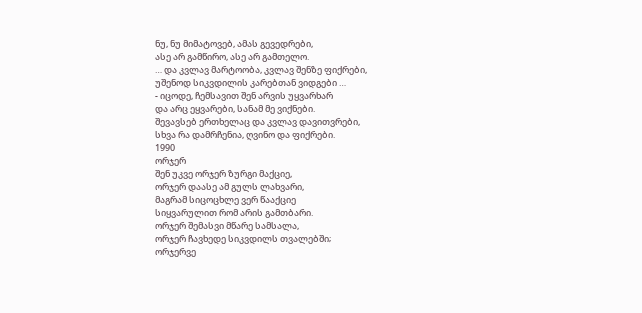ნუ, ნუ მიმატოვებ, ამას გევედრები,
ასე არ გამწირო, ასე არ გამთელო.
… და კვლავ მარტოობა, კვლავ შენზე ფიქრები,
უშენოდ სიკვდილის კარებთან ვიდგები …
- იცოდე, ჩემსავით შენ არვის უყვარხარ
და არც ეყვარები, სანამ მე ვიქნები.
შევავსებ ერთხელაც და კვლავ დავითვრები,
სხვა რა დამრჩენია, ღვინო და ფიქრები.
1990
ორჯერ
შენ უკვე ორჯერ ზურგი მაქციე,
ორჯერ დაასე ამ გულს ლახვარი,
მაგრამ სიცოცხლე ვერ წააქციე
სიყვარულით რომ არის გამთბარი.
ორჯერ შემასვი მწარე სამსალა,
ორჯერ ჩავხედე სიკვდილს თვალებში;
ორჯერვე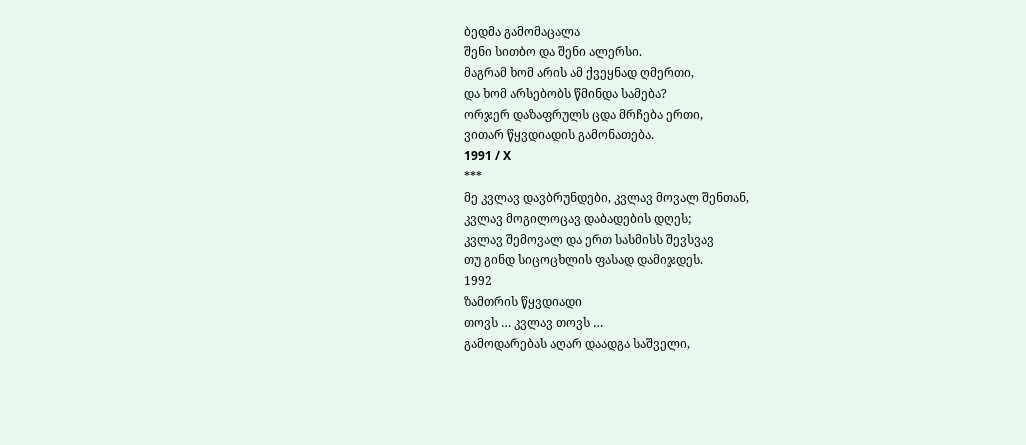ბედმა გამომაცალა
შენი სითბო და შენი ალერსი.
მაგრამ ხომ არის ამ ქვეყნად ღმერთი,
და ხომ არსებობს წმინდა სამება?
ორჯერ დაზაფრულს ცდა მრჩება ერთი,
ვითარ წყვდიადის გამონათება.
1991 / X
***
მე კვლავ დავბრუნდები, კვლავ მოვალ შენთან,
კვლავ მოგილოცავ დაბადების დღეს;
კვლავ შემოვალ და ერთ სასმისს შევსვავ
თუ გინდ სიცოცხლის ფასად დამიჯდეს.
1992
ზამთრის წყვდიადი
თოვს … კვლავ თოვს …
გამოდარებას აღარ დაადგა საშველი,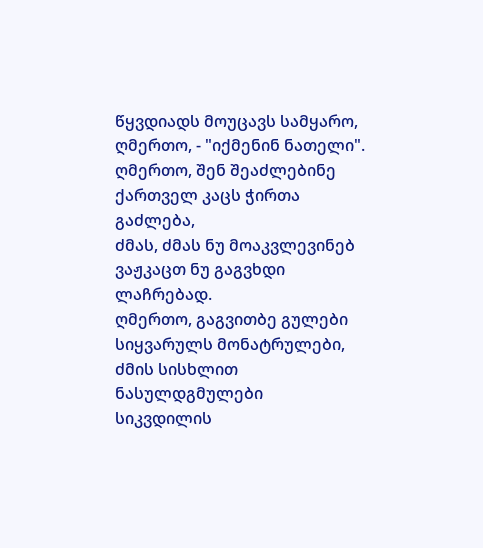წყვდიადს მოუცავს სამყარო,
ღმერთო, - "იქმენინ ნათელი".
ღმერთო, შენ შეაძლებინე
ქართველ კაცს ჭირთა გაძლება,
ძმას, ძმას ნუ მოაკვლევინებ
ვაჟკაცთ ნუ გაგვხდი ლაჩრებად.
ღმერთო, გაგვითბე გულები
სიყვარულს მონატრულები,
ძმის სისხლით ნასულდგმულები
სიკვდილის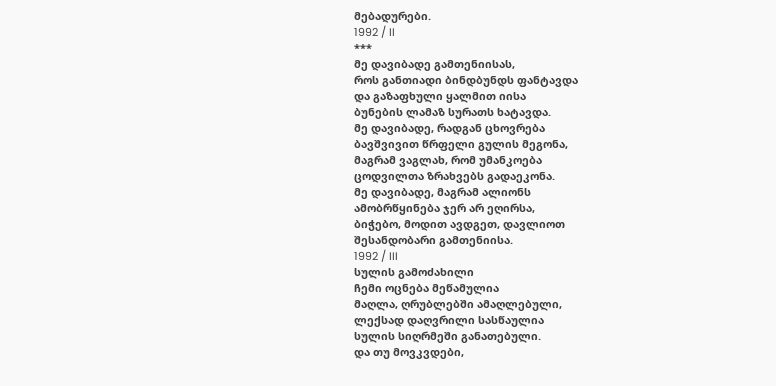მებადურები.
1992 / II
***
მე დავიბადე გამთენიისას,
როს განთიადი ბინდბუნდს ფანტავდა
და გაზაფხული ყალმით იისა
ბუნების ლამაზ სურათს ხატავდა.
მე დავიბადე, რადგან ცხოვრება
ბავშვივით წრფელი გულის მეგონა,
მაგრამ ვაგლახ, რომ უმანკოება
ცოდვილთა ზრახვებს გადაეკონა.
მე დავიბადე, მაგრამ ალიონს
ამობრწყინება ჯერ არ ეღირსა,
ბიჭებო, მოდით ავდგეთ, დავლიოთ
შესანდობარი გამთენიისა.
1992 / III
სულის გამოძახილი
ჩემი ოცნება მეწამულია
მაღლა, ღრუბლებში ამაღლებული,
ლექსად დაღვრილი სასწაულია
სულის სიღრმეში განათებული.
და თუ მოვკვდები,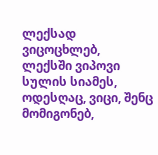ლექსად ვიცოცხლებ,
ლექსში ვიპოვი სულის სიამეს,
ოდესღაც, ვიცი, შენც მომიგონებ,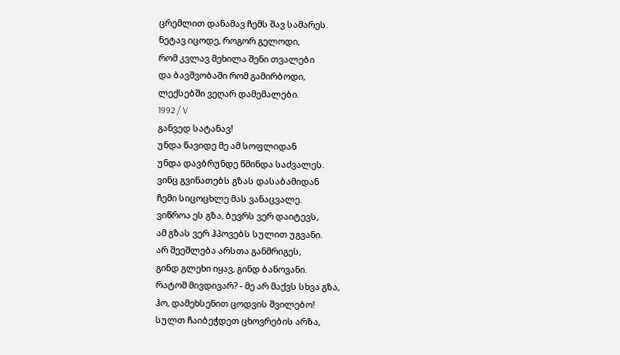ცრემლით დანამავ ჩემს შავ სამარეს.
ნეტავ იცოდე, როგორ გელოდი,
რომ კვლავ მეხილა შენი თვალები
და ბავშვობაში რომ გამირბოდი,
ლექსებში ვეღარ დამემალები.
1992 / V
განვედ სატანავ!
უნდა წავიდე მე ამ სოფლიდან
უნდა დავბრუნდე წმინდა საძვალეს.
ვინც გვინათებს გზას დასაბამიდან
ჩემი სიცოცხლე მას ვანაცვალე.
ვიწროა ეს გზა, ბევრს ვერ დაიტევს,
ამ გზას ვერ ჰპოვებს სულით უგვანი.
არ შეეშლება არსთა განმრიგეს,
გინდ გლეხი იყავ, გინდ ბანოვანი.
რატომ მივდივარ? - მე არ მაქვს სხვა გზა,
ჰო, დამეხსენით ცოდვის შვილებო!
სულთ ჩაიბეჭდეთ ცხოვრების არზა,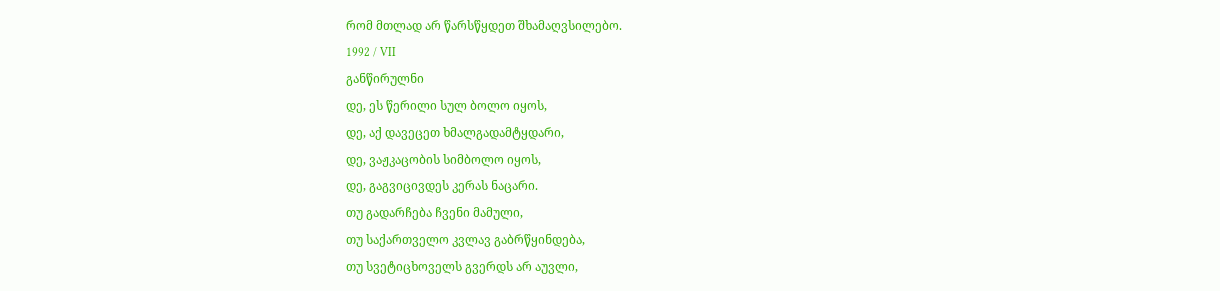რომ მთლად არ წარსწყდეთ შხამაღვსილებო.
1992 / VII
განწირულნი
დე, ეს წერილი სულ ბოლო იყოს,
დე, აქ დავეცეთ ხმალგადამტყდარი,
დე, ვაჟკაცობის სიმბოლო იყოს,
დე, გაგვიცივდეს კერას ნაცარი.
თუ გადარჩება ჩვენი მამული,
თუ საქართველო კვლავ გაბრწყინდება,
თუ სვეტიცხოველს გვერდს არ აუვლი,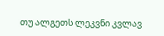თუ ალგეთს ლეკვნი კვლავ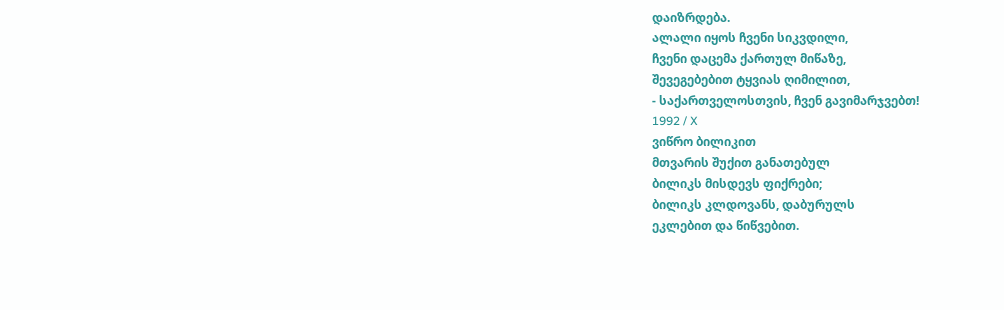დაიზრდება.
ალალი იყოს ჩვენი სიკვდილი,
ჩვენი დაცემა ქართულ მიწაზე,
შევეგებებით ტყვიას ღიმილით,
- საქართველოსთვის, ჩვენ გავიმარჯვებთ!
1992 / X
ვიწრო ბილიკით
მთვარის შუქით განათებულ
ბილიკს მისდევს ფიქრები;
ბილიკს კლდოვანს, დაბურულს
ეკლებით და წიწვებით.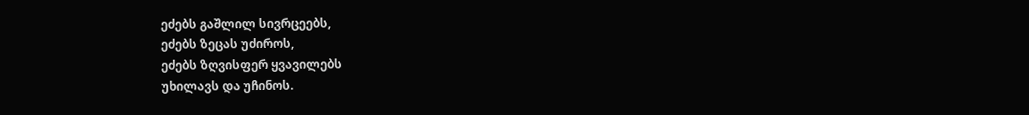ეძებს გაშლილ სივრცეებს,
ეძებს ზეცას უძიროს,
ეძებს ზღვისფერ ყვავილებს
უხილავს და უჩინოს.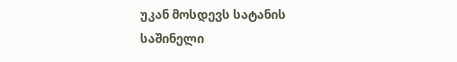უკან მოსდევს სატანის
საშინელი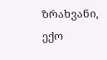ზრახვანი,
ექო